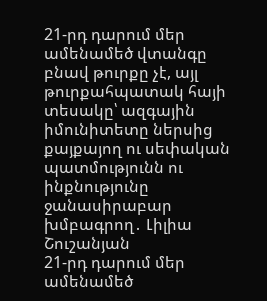21-րդ դարում մեր ամենամեծ վտանգը բնավ թուրքը չէ, այլ թուրքահպատակ հայի տեսակը՝ ազգային իմունիտետը ներսից քայքայող ու սեփական պատմությունն ու ինքնությունը ջանասիրաբար խմբագրող․ Լիլիա Շուշանյան
21-րդ դարում մեր ամենամեծ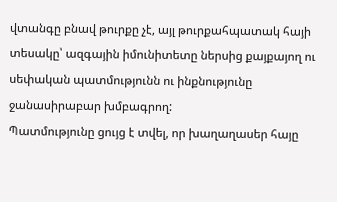վտանգը բնավ թուրքը չէ, այլ թուրքահպատակ հայի տեսակը՝ ազգային իմունիտետը ներսից քայքայող ու սեփական պատմությունն ու ինքնությունը ջանասիրաբար խմբագրող:
Պատմությունը ցույց է տվել, որ խաղաղասեր հայը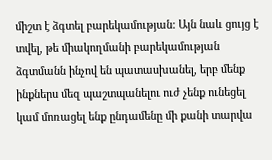միշտ է ձգտել բարեկամության: Այն նաև ցույց է տվել, թե միակողմանի բարեկամության ձգտմանն ինչով են պատասխանել, երբ մենք ինքներս մեզ պաշտպանելու ուժ չենք ունեցել կամ մոռացել ենք ընդամենը մի քանի տարվա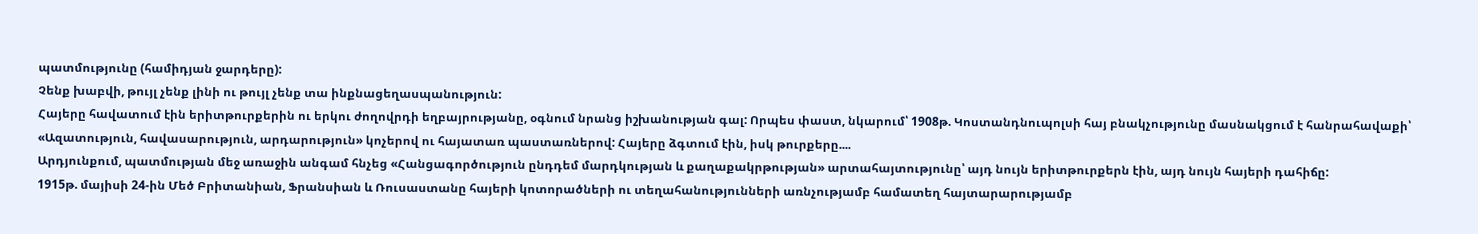պատմությունը (համիդյան ջարդերը):
Չենք խաբվի, թույլ չենք լինի ու թույլ չենք տա ինքնացեղասպանություն:
Հայերը հավատում էին երիտթուրքերին ու երկու ժողովրդի եղբայրությանը, օգնում նրանց իշխանության գալ: Որպես փաստ, նկարում՝ 1908թ. Կոստանդնուպոլսի հայ բնակչությունը մասնակցում է հանրահավաքի՝ «Ազատություն, հավասարություն, արդարություն» կոչերով ու հայատառ պաստառներով: Հայերը ձգտում էին, իսկ թուրքերը....
Արդյունքում, պատմության մեջ առաջին անգամ հնչեց «Հանցագործություն ընդդեմ մարդկության և քաղաքակրթության» արտահայտությունը՝ այդ նույն երիտթուրքերն էին, այդ նույն հայերի դահիճը:
1915թ. մայիսի 24-ին Մեծ Բրիտանիան, Ֆրանսիան և Ռուսաստանը հայերի կոտորածների ու տեղահանությունների առնչությամբ համատեղ հայտարարությամբ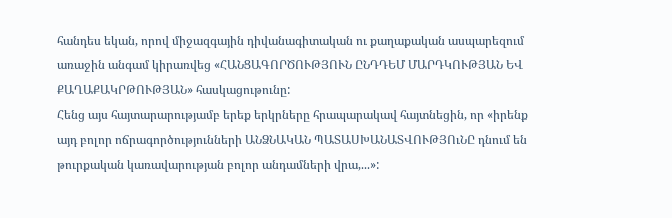հանդես եկան, որով միջազգային դիվանագիտական ու քաղաքական ասպարեզում առաջին անգամ կիրառվեց «ՀԱՆՑԱԳՈՐԾՈՒԹՅՈՒՆ ԸՆԴԴԵՄ ՄԱՐԴԿՈՒԹՅԱՆ ԵՎ ՔԱՂԱՔԱԿՐԹՈՒԹՅԱՆ» հասկացութունը:
Հենց այս հայտարարությամբ երեք երկրները հրապարակավ հայտնեցին, որ «իրենք այդ բոլոր ոճրագործությունների ԱՆՁՆԱԿԱՆ ՊԱՏԱՍԽԱՆԱՏՎՈՒԹՅՈւՆԸ դնում են թուրքական կառավարության բոլոր անդամների վրա,...»: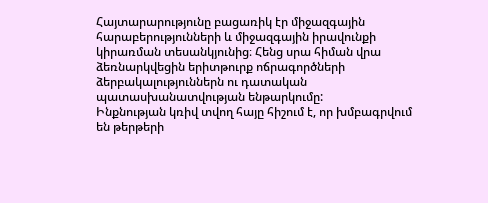Հայտարարությունը բացառիկ էր միջազգային հարաբերությունների և միջազգային իրավունքի կիրառման տեսանկյունից։ Հենց սրա հիման վրա ձեռնարկվեցին երիտթուրք ոճրագործների ձերբակալություններն ու դատական պատասխանատվության ենթարկումը:
Ինքնության կռիվ տվող հայը հիշում է, որ խմբագրվում են թերթերի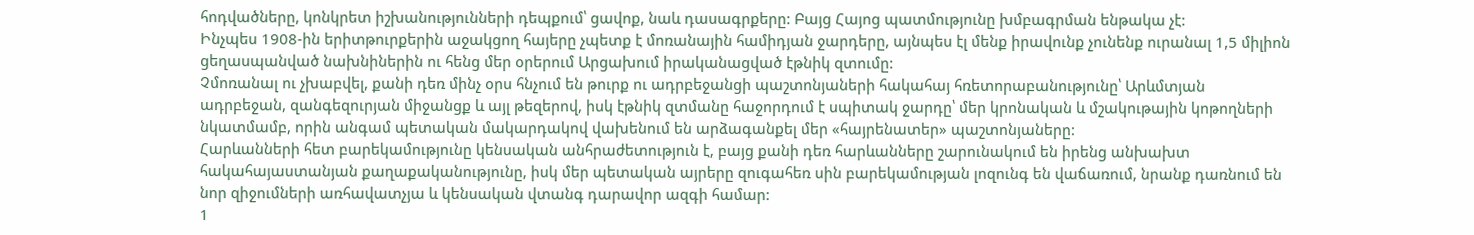հոդվածները, կոնկրետ իշխանությունների դեպքում՝ ցավոք, նաև դասագրքերը: Բայց Հայոց պատմությունը խմբագրման ենթակա չէ:
Ինչպես 1908-ին երիտթուրքերին աջակցող հայերը չպետք է մոռանային համիդյան ջարդերը, այնպես էլ մենք իրավունք չունենք ուրանալ 1,5 միլիոն ցեղասպանված նախնիներին ու հենց մեր օրերում Արցախում իրականացված էթնիկ զտումը:
Չմոռանալ ու չխաբվել, քանի դեռ մինչ օրս հնչում են թուրք ու ադրբեջանցի պաշտոնյաների հակահայ հռետորաբանությունը՝ Արևմտյան ադրբեջան, զանգեզուրյան միջանցք և այլ թեզերով, իսկ էթնիկ զտմանը հաջորդում է սպիտակ ջարդը՝ մեր կրոնական և մշակութային կոթողների նկատմամբ, որին անգամ պետական մակարդակով վախենում են արձագանքել մեր «հայրենատեր» պաշտոնյաները:
Հարևանների հետ բարեկամությունը կենսական անհրաժետություն է, բայց քանի դեռ հարևանները շարունակում են իրենց անխախտ հակահայաստանյան քաղաքականությունը, իսկ մեր պետական այրերը զուգահեռ սին բարեկամության լոզունգ են վաճառում, նրանք դառնում են նոր զիջումների առհավատչյա և կենսական վտանգ դարավոր ազգի համար:
1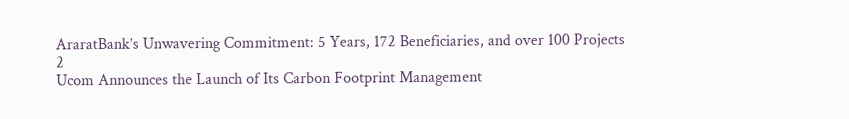AraratBank’s Unwavering Commitment: 5 Years, 172 Beneficiaries, and over 100 Projects
2
Ucom Announces the Launch of Its Carbon Footprint Management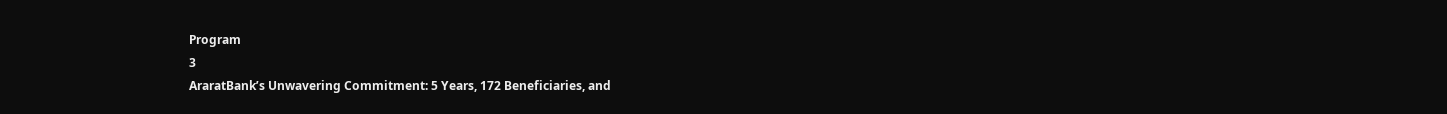Program
3
AraratBank’s Unwavering Commitment: 5 Years, 172 Beneficiaries, and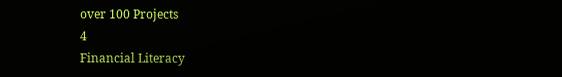over 100 Projects
4
Financial Literacy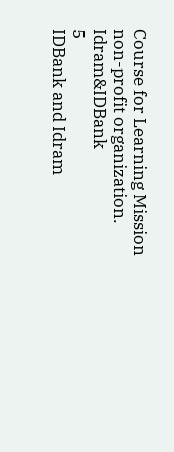Course for Learning Mission non-profit organization. Idram&IDBank
5
IDBank and Idram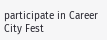participate in Career City Fest